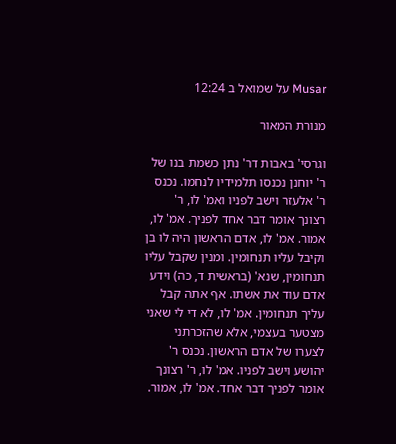Musar על שמואל ב 12:24

מנורת המאור

וגרסי' באבות דר' נתן כשמת בנו של ר' יוחנן נכנסו תלמידיו לנחמו. נכנס ר' אלעזר וישב לפניו ואמ' לו, ר' רצונך אומר דבר אחד לפניך. אמ' לו, אמור. אמ' לו, אדם הראשון היה לו בן וקיבל עליו תנחומין. ומנין שקבל עליו תנחומין, שנא' (בראשית ד, כה) וידע אדם עוד את אשתו. אף אתה קבל עליך תנחומין. אמ' לו, לא די לי שאני מצטער בעצמי, אלא שהזכרתני לצערו של אדם הראשון. נכנס ר' יהושע וישב לפניו. אמ' לו, ר' רצונך אומר לפניך דבר אחד. אמ' לו, אמור.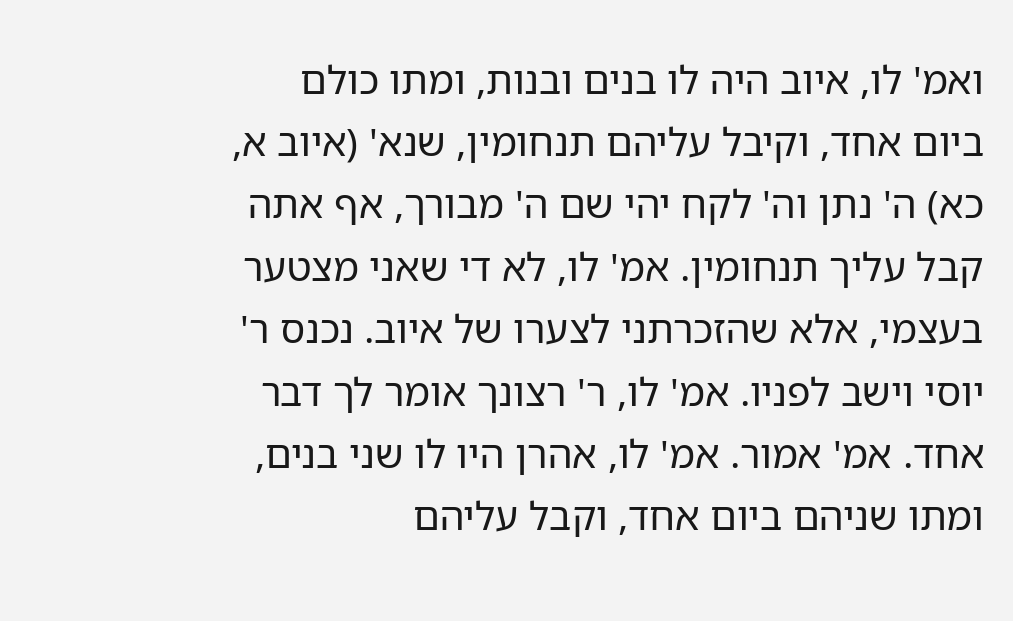ואמ' לו, איוב היה לו בנים ובנות, ומתו כולם ביום אחד, וקיבל עליהם תנחומין, שנא' (איוב א, כא) ה' נתן וה' לקח יהי שם ה' מבורך, אף אתה קבל עליך תנחומין. אמ' לו, לא די שאני מצטער בעצמי, אלא שהזכרתני לצערו של איוב. נכנס ר' יוסי וישב לפניו. אמ' לו, ר' רצונך אומר לך דבר אחד. אמ' אמור. אמ' לו, אהרן היו לו שני בנים, ומתו שניהם ביום אחד, וקבל עליהם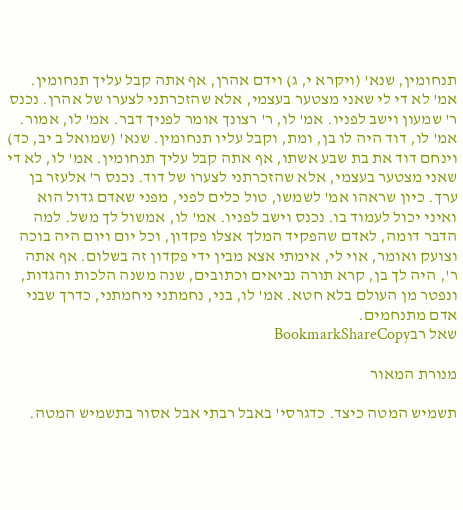תנחומין, שנא' (ויקרא י, ג) וידם אהרן, אף אתה קבל עליך תנחומין. אמ' לא די לי שאני מצטער בעצמי, אלא שהזכרתני לצערו של אהרן. נכנס ר' שמעון וישב לפניו. אמ' לו, ר' רצונך אומר לפניך דבר. אמ' לו, אמור. אמ' לו, דוד היה לו בן, ומת, וקבל עליו תנחומין. שנא' (שמואל ב יב, כד) וינחם דוד את בת שבע אשתו, אף אתה קבל עליך תנחומין. אמ' לו, לא די שאני מצטער בעצמי, אלא שהזכרתני לצערו של דוד. נכנס ר' אלעזר בן ערך. כיון שראהו אמ' לשמשו, טול כלים לפני, מפני שאדם גדול הוא ואיני יכול לעמוד בו. נכנס וישב לפניו. אמ' לו, אמשול לך משל. למה הדבר דומה, לאדם שהפקיד המלך אצלו פקדון, וכל יום ויום היה בוכה וצועק ואומר, אוי לי, אימתי אצא מבין ידי פקדון זה בשלום. אף אתה ר', היה לך בן, קרא תורה נביאים וכתובים, שנה משנה הלכות והגדות, ונפטר מן העולם בלא חטא. אמ' לו, בני, נחמתני ניחמתני, כדרך שבני אדם מתנחמים.
שאל רבBookmarkShareCopy

מנורת המאור

תשמיש המטה כיצד. כדגרסי' באבל רבתי אבל אסור בתשמיש המטה.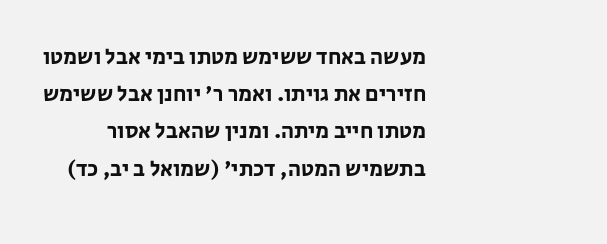מעשה באחד ששימש מטתו בימי אבל ושמטו חזירים את גויתו. ואמר ר' יוחנן אבל ששימש מטתו חייב מיתה. ומנין שהאבל אסור בתשמיש המטה, דכתי' (שמואל ב יב, כד)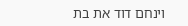וינחם דוד את בת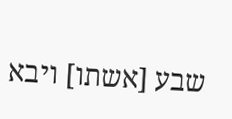שבע [אשתו] ויבא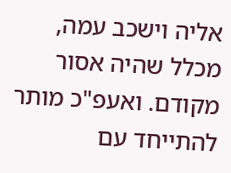אליה וישכב עמה, מכלל שהיה אסור מקודם. ואעפ"כ מותר להתייחד עם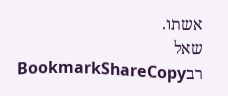אשתו.
שאל רבBookmarkShareCopy